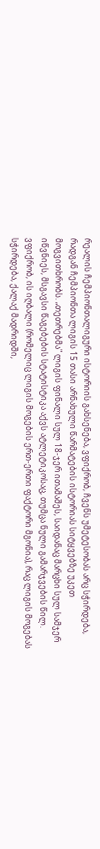რეალის ჩემპიონთალიგური ისტორიის გახსენება, ვფიქრობ, ჩვენს უმეტესობას არც სჭირდება, რადგან ჩემპიონთა ლიგის 15 თასი არნახული წარმატების ისტორიას სიტყვებზე უკეთ მოგვითხრობს. „თეთრებმა" ლიგის ფინალი სულ 18-ჯერ ითამაშეს, საიდანაც მარცხი სულ სამჯერ იწვნიეს, მსგავსი წაგებების სტატისტიკა აქვს ატლეტიკოსაც, თუმცა ნული გამარჯვების წილ. ვფიქრობ, ის იღბალი (რომელიც ლიგის მოგების ერთ-ერთი ფაქტორი მგონია), რაც ლიგის მოგებას სჭირდება, ქალაქ მადრიდში,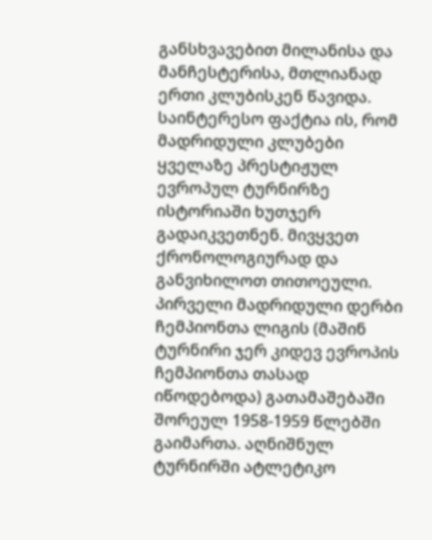განსხვავებით მილანისა და მანჩესტერისა, მთლიანად ერთი კლუბისკენ წავიდა. საინტერესო ფაქტია ის, რომ მადრიდული კლუბები ყველაზე პრესტიჟულ ევროპულ ტურნირზე ისტორიაში ხუთჯერ გადაიკვეთნენ. მივყვეთ ქრონოლოგიურად და განვიხილოთ თითოეული.
პირველი მადრიდული დერბი ჩემპიონთა ლიგის (მაშინ ტურნირი ჯერ კიდევ ევროპის ჩემპიონთა თასად იწოდებოდა) გათამაშებაში შორეულ 1958-1959 წლებში გაიმართა. აღნიშნულ ტურნირში ატლეტიკო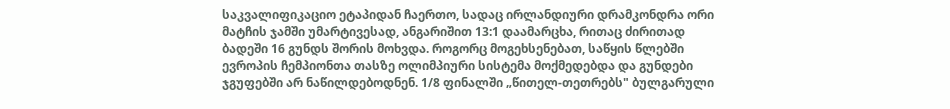საკვალიფიკაციო ეტაპიდან ჩაერთო, სადაც ირლანდიური დრამკონდრა ორი მატჩის ჯამში უმარტივესად, ანგარიშით 13:1 დაამარცხა, რითაც ძირითად ბადეში 16 გუნდს შორის მოხვდა. როგორც მოგეხსენებათ, საწყის წლებში ევროპის ჩემპიონთა თასზე ოლიმპიური სისტემა მოქმედებდა და გუნდები ჯგუფებში არ ნაწილდებოდნენ. 1/8 ფინალში „წითელ-თეთრებს" ბულგარული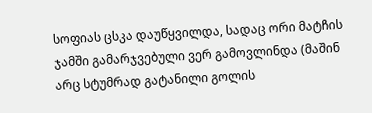სოფიას ცსკა დაუწყვილდა, სადაც ორი მატჩის ჯამში გამარჯვებული ვერ გამოვლინდა (მაშინ არც სტუმრად გატანილი გოლის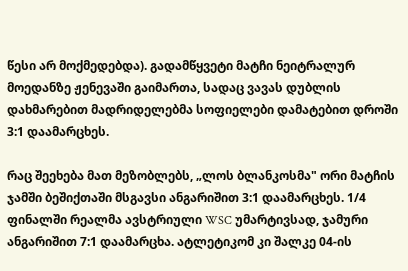წესი არ მოქმედებდა). გადამწყვეტი მატჩი ნეიტრალურ მოედანზე ჟენევაში გაიმართა, სადაც ვავას დუბლის დახმარებით მადრიდელებმა სოფიელები დამატებით დროში 3:1 დაამარცხეს.

რაც შეეხება მათ მეზობლებს, „ლოს ბლანკოსმა" ორი მატჩის ჯამში ბეშიქთაში მსგავსი ანგარიშით 3:1 დაამარცხეს. 1/4 ფინალში რეალმა ავსტრიული WSC უმარტივსად, ჯამური ანგარიშით 7:1 დაამარცხა. ატლეტიკომ კი შალკე 04-ის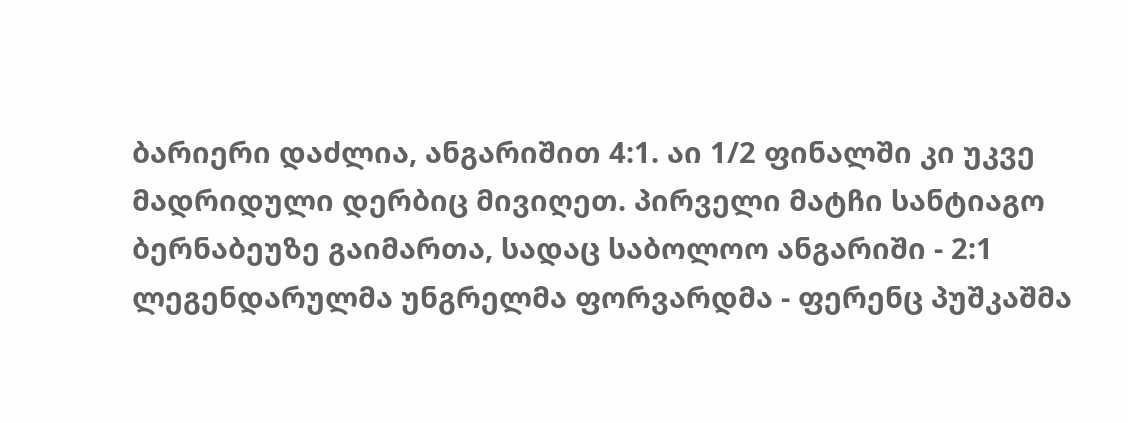ბარიერი დაძლია, ანგარიშით 4:1. აი 1/2 ფინალში კი უკვე მადრიდული დერბიც მივიღეთ. პირველი მატჩი სანტიაგო ბერნაბეუზე გაიმართა, სადაც საბოლოო ანგარიში - 2:1 ლეგენდარულმა უნგრელმა ფორვარდმა - ფერენც პუშკაშმა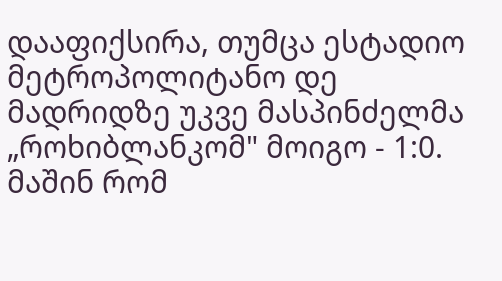დააფიქსირა, თუმცა ესტადიო მეტროპოლიტანო დე მადრიდზე უკვე მასპინძელმა „როხიბლანკომ" მოიგო - 1:0. მაშინ რომ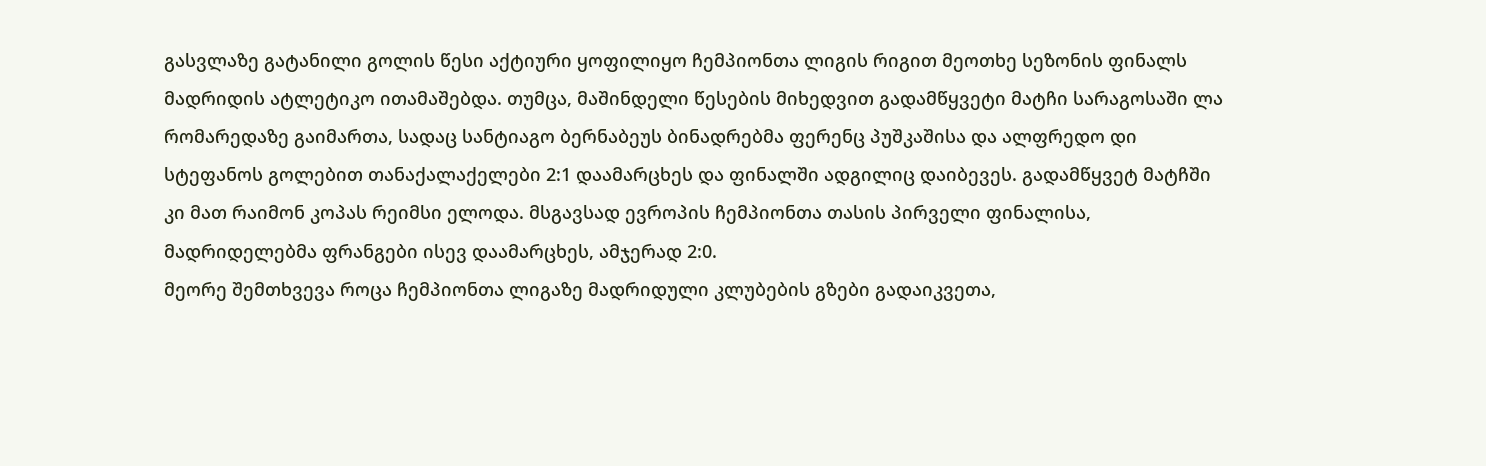გასვლაზე გატანილი გოლის წესი აქტიური ყოფილიყო ჩემპიონთა ლიგის რიგით მეოთხე სეზონის ფინალს მადრიდის ატლეტიკო ითამაშებდა. თუმცა, მაშინდელი წესების მიხედვით გადამწყვეტი მატჩი სარაგოსაში ლა რომარედაზე გაიმართა, სადაც სანტიაგო ბერნაბეუს ბინადრებმა ფერენც პუშკაშისა და ალფრედო დი სტეფანოს გოლებით თანაქალაქელები 2:1 დაამარცხეს და ფინალში ადგილიც დაიბევეს. გადამწყვეტ მატჩში კი მათ რაიმონ კოპას რეიმსი ელოდა. მსგავსად ევროპის ჩემპიონთა თასის პირველი ფინალისა, მადრიდელებმა ფრანგები ისევ დაამარცხეს, ამჯერად 2:0.
მეორე შემთხვევა როცა ჩემპიონთა ლიგაზე მადრიდული კლუბების გზები გადაიკვეთა,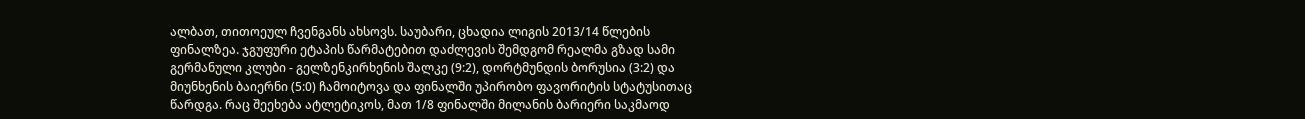ალბათ, თითოეულ ჩვენგანს ახსოვს. საუბარი, ცხადია ლიგის 2013/14 წლების ფინალზეა. ჯგუფური ეტაპის წარმატებით დაძლევის შემდგომ რეალმა გზად სამი გერმანული კლუბი - გელზენკირხენის შალკე (9:2), დორტმუნდის ბორუსია (3:2) და მიუნხენის ბაიერნი (5:0) ჩამოიტოვა და ფინალში უპირობო ფავორიტის სტატუსითაც წარდგა. რაც შეეხება ატლეტიკოს, მათ 1/8 ფინალში მილანის ბარიერი საკმაოდ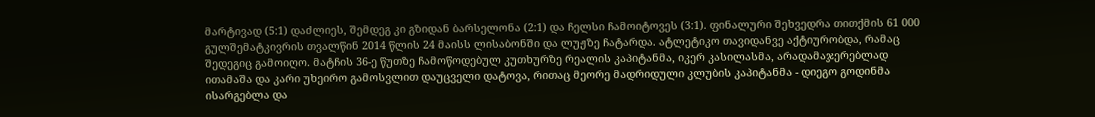მარტივად (5:1) დაძლიეს, შემდეგ კი გზიდან ბარსელონა (2:1) და ჩელსი ჩამოიტოვეს (3:1). ფინალური შეხვედრა თითქმის 61 000 გულშემატკივრის თვალწინ 2014 წლის 24 მაისს ლისაბონში და ლუჟზე ჩატარდა. ატლეტიკო თავიდანვე აქტიურობდა, რამაც შედეგიც გამოიღო. მატჩის 36-ე წუთზე ჩამოწოდებულ კუთხურზე რეალის კაპიტანმა, იკერ კასილასმა, არადამაჯერებლად ითამაშა და კარი უხეირო გამოსვლით დაუცველი დატოვა, რითაც მეორე მადრიდული კლუბის კაპიტანმა - დიეგო გოდინმა ისარგებლა და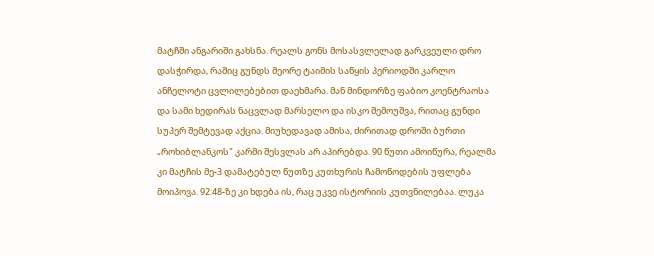მატჩში ანგარიში გახსნა. რეალს გონს მოსასვლელად გარკვეული დრო დასჭირდა, რაშიც გუნდს მეორე ტაიმის საწყის პერიოდში კარლო ანჩელოტი ცვლილებებით დაეხმარა. მან მინდორზე ფაბიო კოენტრაოსა და სამი ხედირას ნაცვლად მარსელო და ისკო შემოუშვა, რითაც გუნდი სუპერ შემტევად აქცია. მიუხედავად ამისა, ძირითად დროში ბურთი „როხიბლანკოს" კარში შესვლას არ აპირებდა. 90 წუთი ამოიწურა, რეალმა კი მატჩის მე-3 დამატებულ წუთზე კუთხურის ჩამოწოდების უფლება მოიპოვა. 92:48-ზე კი ხდება ის, რაც უკვე ისტორიის კუთვნილებაა. ლუკა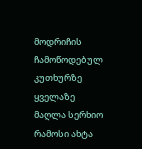მოდრიჩის ჩამოწოდებულ კუთხურზე ყველაზე მაღლა სერხიო რამოსი ახტა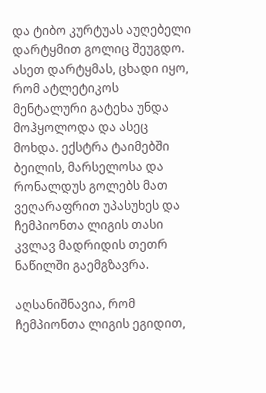და ტიბო კურტუას აუღებელი დარტყმით გოლიც შეუგდო. ასეთ დარტყმას, ცხადი იყო, რომ ატლეტიკოს მენტალური გატეხა უნდა მოჰყოლოდა და ასეც მოხდა. ექსტრა ტაიმებში ბეილის, მარსელოსა და რონალდუს გოლებს მათ ვეღარაფრით უპასუხეს და ჩემპიონთა ლიგის თასი კვლავ მადრიდის თეთრ ნაწილში გაემგზავრა.

აღსანიშნავია, რომ ჩემპიონთა ლიგის ეგიდით,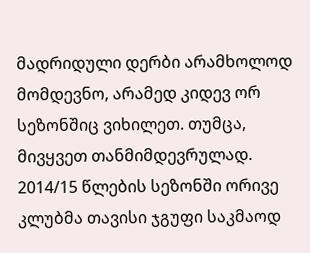მადრიდული დერბი არამხოლოდ მომდევნო, არამედ კიდევ ორ სეზონშიც ვიხილეთ. თუმცა, მივყვეთ თანმიმდევრულად. 2014/15 წლების სეზონში ორივე კლუბმა თავისი ჯგუფი საკმაოდ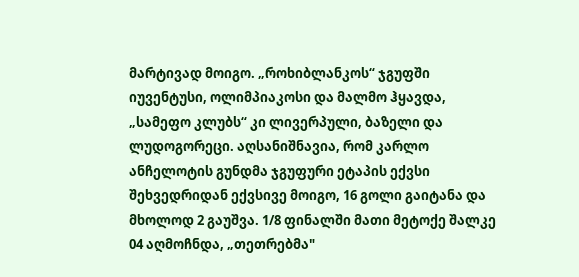მარტივად მოიგო. „როხიბლანკოს“ ჯგუფში იუვენტუსი, ოლიმპიაკოსი და მალმო ჰყავდა, „სამეფო კლუბს“ კი ლივერპული, ბაზელი და ლუდოგორეცი. აღსანიშნავია, რომ კარლო ანჩელოტის გუნდმა ჯგუფური ეტაპის ექვსი შეხვედრიდან ექვსივე მოიგო, 16 გოლი გაიტანა და მხოლოდ 2 გაუშვა. 1/8 ფინალში მათი მეტოქე შალკე 04 აღმოჩნდა, „თეთრებმა"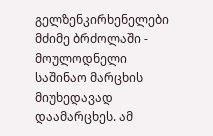გელზენკირხენელები მძიმე ბრძოლაში - მოულოდნელი საშინაო მარცხის მიუხედავად დაამარცხეს. ამ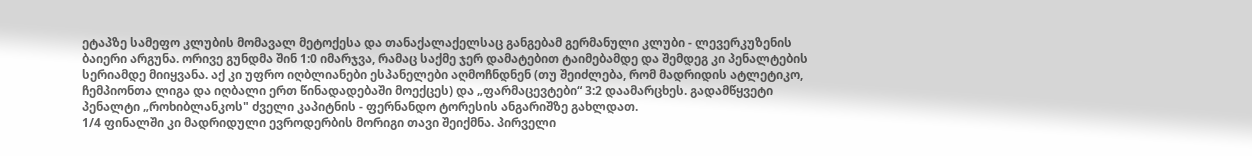ეტაპზე სამეფო კლუბის მომავალ მეტოქესა და თანაქალაქელსაც განგებამ გერმანული კლუბი - ლევერკუზენის ბაიერი არგუნა. ორივე გუნდმა შინ 1:0 იმარჯვა, რამაც საქმე ჯერ დამატებით ტაიმებამდე და შემდეგ კი პენალტების სერიამდე მიიყვანა. აქ კი უფრო იღბლიანები ესპანელები აღმოჩნდნენ (თუ შეიძლება, რომ მადრიდის ატლეტიკო, ჩემპიონთა ლიგა და იღბალი ერთ წინადადებაში მოექცეს) და „ფარმაცევტები“ 3:2 დაამარცხეს. გადამწყვეტი პენალტი „როხიბლანკოს" ძველი კაპიტნის - ფერნანდო ტორესის ანგარიშზე გახლდათ.
1/4 ფინალში კი მადრიდული ევროდერბის მორიგი თავი შეიქმნა. პირველი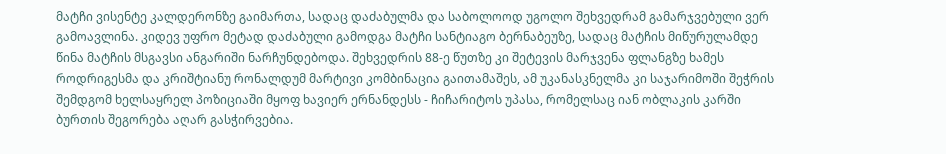მატჩი ვისენტე კალდერონზე გაიმართა, სადაც დაძაბულმა და საბოლოოდ უგოლო შეხვედრამ გამარჯვებული ვერ გამოავლინა. კიდევ უფრო მეტად დაძაბული გამოდგა მატჩი სანტიაგო ბერნაბეუზე, სადაც მატჩის მიწურულამდე წინა მატჩის მსგავსი ანგარიში ნარჩუნდებოდა. შეხვედრის 88-ე წუთზე კი შეტევის მარჯვენა ფლანგზე ხამეს როდრიგესმა და კრიშტიანუ რონალდუმ მარტივი კომბინაცია გაითამაშეს, ამ უკანასკნელმა კი საჯარიმოში შეჭრის შემდგომ ხელსაყრელ პოზიციაში მყოფ ხავიერ ერნანდესს - ჩიჩარიტოს უპასა, რომელსაც იან ობლაკის კარში ბურთის შეგორება აღარ გასჭირვებია.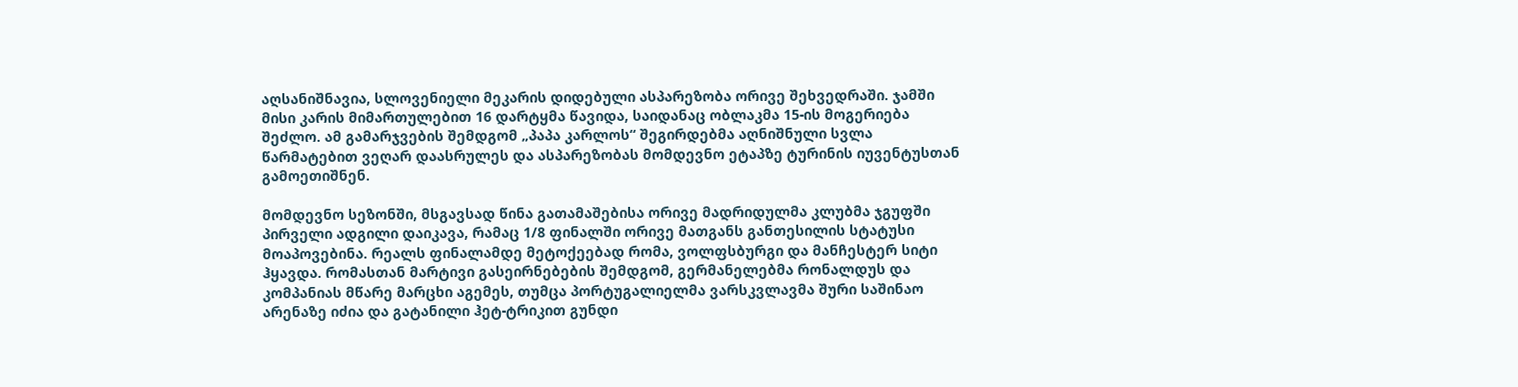აღსანიშნავია, სლოვენიელი მეკარის დიდებული ასპარეზობა ორივე შეხვედრაში. ჯამში მისი კარის მიმართულებით 16 დარტყმა წავიდა, საიდანაც ობლაკმა 15-ის მოგერიება შეძლო. ამ გამარჯვების შემდგომ „პაპა კარლოს“ შეგირდებმა აღნიშნული სვლა წარმატებით ვეღარ დაასრულეს და ასპარეზობას მომდევნო ეტაპზე ტურინის იუვენტუსთან გამოეთიშნენ.

მომდევნო სეზონში, მსგავსად წინა გათამაშებისა ორივე მადრიდულმა კლუბმა ჯგუფში პირველი ადგილი დაიკავა, რამაც 1/8 ფინალში ორივე მათგანს განთესილის სტატუსი მოაპოვებინა. რეალს ფინალამდე მეტოქეებად რომა, ვოლფსბურგი და მანჩესტერ სიტი ჰყავდა. რომასთან მარტივი გასეირნებების შემდგომ, გერმანელებმა რონალდუს და კომპანიას მწარე მარცხი აგემეს, თუმცა პორტუგალიელმა ვარსკვლავმა შური საშინაო არენაზე იძია და გატანილი ჰეტ-ტრიკით გუნდი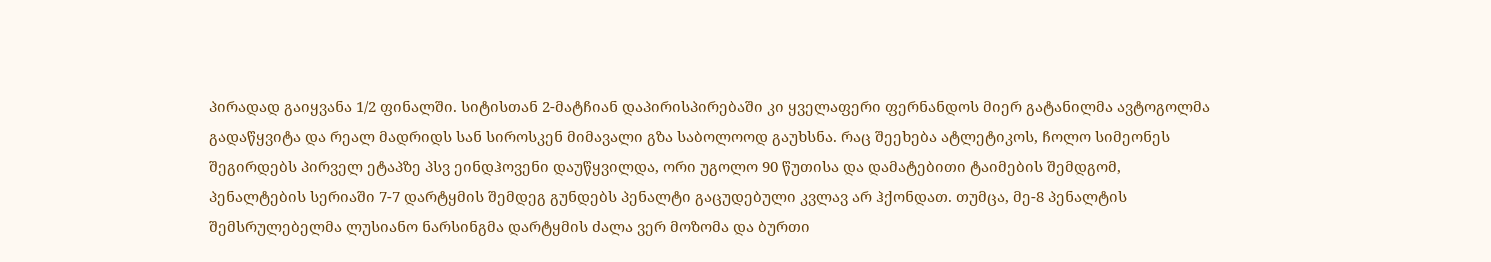პირადად გაიყვანა 1/2 ფინალში. სიტისთან 2-მატჩიან დაპირისპირებაში კი ყველაფერი ფერნანდოს მიერ გატანილმა ავტოგოლმა გადაწყვიტა და რეალ მადრიდს სან სიროსკენ მიმავალი გზა საბოლოოდ გაუხსნა. რაც შეეხება ატლეტიკოს, ჩოლო სიმეონეს შეგირდებს პირველ ეტაპზე პსვ ეინდჰოვენი დაუწყვილდა, ორი უგოლო 90 წუთისა და დამატებითი ტაიმების შემდგომ, პენალტების სერიაში 7-7 დარტყმის შემდეგ გუნდებს პენალტი გაცუდებული კვლავ არ ჰქონდათ. თუმცა, მე-8 პენალტის შემსრულებელმა ლუსიანო ნარსინგმა დარტყმის ძალა ვერ მოზომა და ბურთი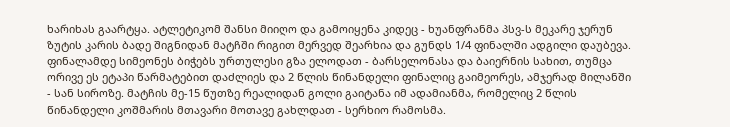ხარიხას გაარტყა. ატლეტიკომ შანსი მიიღო და გამოიყენა კიდეც - ხუანფრანმა პსვ-ს მეკარე ჯერუნ ზუტის კარის ბადე შიგნიდან მატჩში რიგით მერვედ შეარხია და გუნდს 1/4 ფინალში ადგილი დაუბევა. ფინალამდე სიმეონეს ბიჭებს ურთულესი გზა ელოდათ - ბარსელონასა და ბაიერნის სახით, თუმცა ორივე ეს ეტაპი წარმატებით დაძლიეს და 2 წლის წინანდელი ფინალიც გაიმეორეს, ამჯერად მილანში - სან სიროზე. მატჩის მე-15 წუთზე რეალიდან გოლი გაიტანა იმ ადამიანმა, რომელიც 2 წლის წინანდელი კოშმარის მთავარი მოთავე გახლდათ - სერხიო რამოსმა.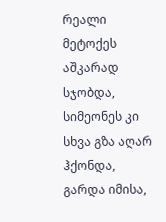რეალი მეტოქეს აშკარად სჯობდა, სიმეონეს კი სხვა გზა აღარ ჰქონდა, გარდა იმისა,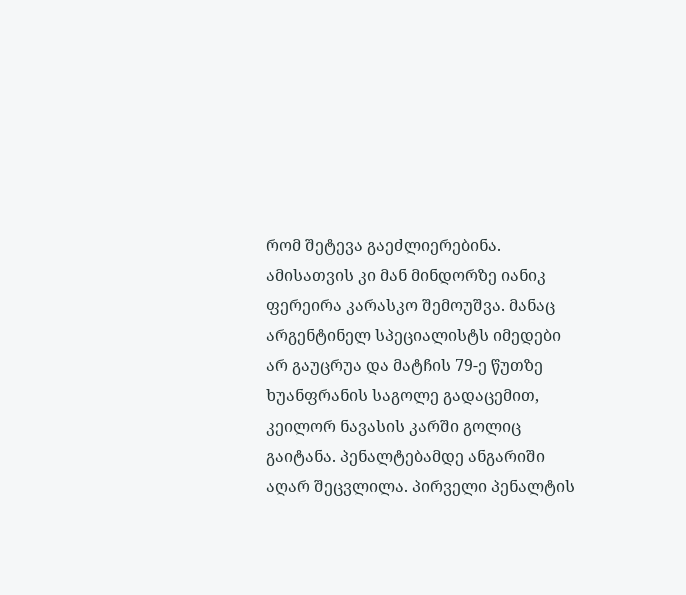რომ შეტევა გაეძლიერებინა. ამისათვის კი მან მინდორზე იანიკ ფერეირა კარასკო შემოუშვა. მანაც არგენტინელ სპეციალისტს იმედები არ გაუცრუა და მატჩის 79-ე წუთზე ხუანფრანის საგოლე გადაცემით, კეილორ ნავასის კარში გოლიც გაიტანა. პენალტებამდე ანგარიში აღარ შეცვლილა. პირველი პენალტის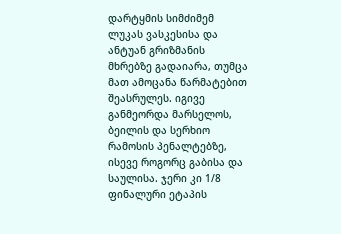დარტყმის სიმძიმემ ლუკას ვასკესისა და ანტუან გრიზმანის მხრებზე გადაიარა, თუმცა მათ ამოცანა წარმატებით შეასრულეს. იგივე განმეორდა მარსელოს, ბეილის და სერხიო რამოსის პენალტებზე, ისევე როგორც გაბისა და საულისა. ჯერი კი 1/8 ფინალური ეტაპის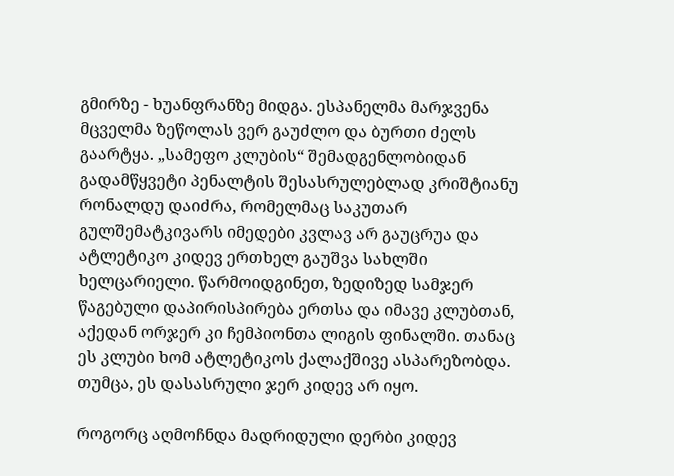გმირზე - ხუანფრანზე მიდგა. ესპანელმა მარჯვენა მცველმა ზეწოლას ვერ გაუძლო და ბურთი ძელს გაარტყა. „სამეფო კლუბის“ შემადგენლობიდან გადამწყვეტი პენალტის შესასრულებლად კრიშტიანუ რონალდუ დაიძრა, რომელმაც საკუთარ გულშემატკივარს იმედები კვლავ არ გაუცრუა და ატლეტიკო კიდევ ერთხელ გაუშვა სახლში ხელცარიელი. წარმოიდგინეთ, ზედიზედ სამჯერ წაგებული დაპირისპირება ერთსა და იმავე კლუბთან, აქედან ორჯერ კი ჩემპიონთა ლიგის ფინალში. თანაც ეს კლუბი ხომ ატლეტიკოს ქალაქშივე ასპარეზობდა. თუმცა, ეს დასასრული ჯერ კიდევ არ იყო.

როგორც აღმოჩნდა მადრიდული დერბი კიდევ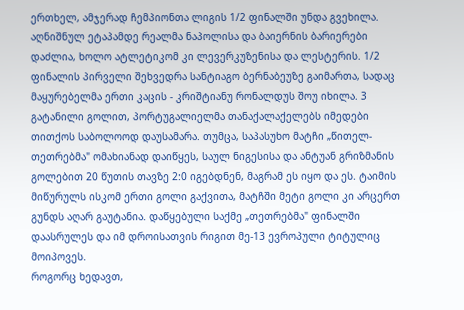ერთხელ, ამჯერად ჩემპიონთა ლიგის 1/2 ფინალში უნდა გვეხილა. აღნიშნულ ეტაპამდე რეალმა ნაპოლისა და ბაიერნის ბარიერები დაძლია, ხოლო ატლეტიკომ კი ლევერკუზენისა და ლესტერის. 1/2 ფინალის პირველი შეხვედრა სანტიაგო ბერნაბეუზე გაიმართა, სადაც მაყურებელმა ერთი კაცის - კრიშტიანუ რონალდუს შოუ იხილა. 3 გატანილი გოლით, პორტუგალიელმა თანაქალაქელებს იმედები თითქოს საბოლოოდ დაუსამარა. თუმცა, საპასუხო მატჩი „წითელ-თეთრებმა" ომახიანად დაიწყეს, საულ ნიგესისა და ანტუან გრიზმანის გოლებით 20 წუთის თავზე 2:0 იგებდნენ, მაგრამ ეს იყო და ეს. ტაიმის მიწურულს ისკომ ერთი გოლი გაქვითა, მატჩში მეტი გოლი კი არცერთ გუნდს აღარ გაუტანია. დაწყებული საქმე „თეთრებმა" ფინალში დაასრულეს და იმ დროისათვის რიგით მე-13 ევროპული ტიტულიც მოიპოვეს.
როგორც ხედავთ,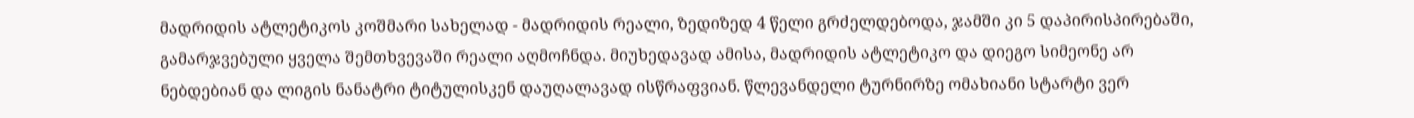მადრიდის ატლეტიკოს კოშმარი სახელად - მადრიდის რეალი, ზედიზედ 4 წელი გრძელდებოდა, ჯამში კი 5 დაპირისპირებაში, გამარჯვებული ყველა შემთხვევაში რეალი აღმოჩნდა. მიუხედავად ამისა, მადრიდის ატლეტიკო და დიეგო სიმეონე არ ნებდებიან და ლიგის ნანატრი ტიტულისკენ დაუღალავად ისწრაფვიან. წლევანდელი ტურნირზე ომახიანი სტარტი ვერ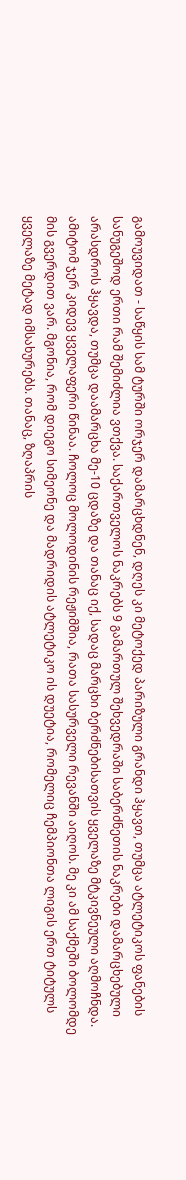გამოუვიდათ - საწყის სამ ტურში ორჯერ დამარცხდნენ, დღეს კი მეტოქედ პარიზული გრანდი ჰყავთ, თუმცა ატლეტიკოს ფანების სანუგეშოდ ერთი რამ შემიძლია ვთქვა. საქართველოს ნაკრებს 9 გამართულ შეხვედრაში საბერძნეთის ნაკრები დამარცხებული არასდროს ჰყავდა, თუმცა დაამარცხა მე-10 ცდაზე და თანაც იქ, სადაც მარცხი ბერძნებისათვის ყველაზე მტკივნეული აღმოჩნდა. ამიტომ ჯერ კიდევ ყველაფერი წინაა. ჩოლოც მოლოდინის რეჟიმშია, რათა სასურველი რევანში აიღოს. მე კი ამ საქმეში ბოლომდე მის გვერდით ვარ. მგონია, რომ დიეგო სიმეონე და მადრიდის ატლეტიკო ის დუეტია, რომელიც ჩემპიონთა ლიგის ერთ ტიტულს ყველაზე მეტად იმსახურებს. თანაც, ზღაპრის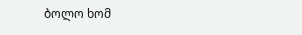ბოლო ხომ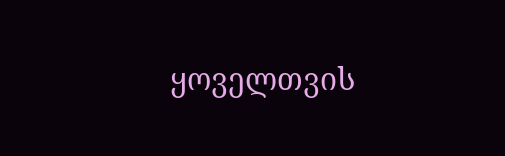ყოველთვის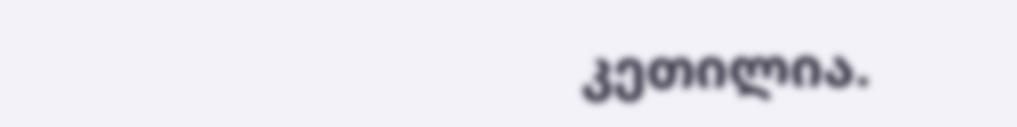კეთილია.